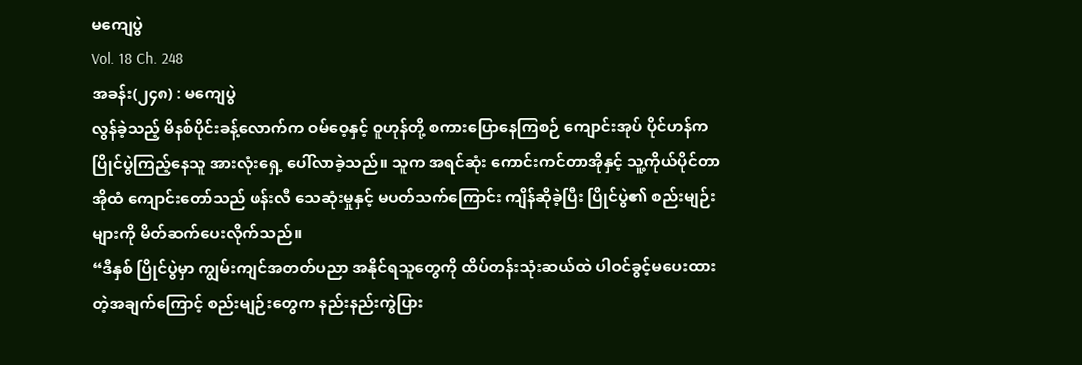မကျေပွဲ
Vol. 18 Ch. 248
အခန်း(၂၄၈) : မကျေပွဲ
လွန်ခဲ့သည့် မိနစ်ပိုင်းခန့်လောက်က ဝမ်ဝေ့နှင့် ဝူဟုန်တို့ စကားပြောနေကြစဉ် ကျောင်းအုပ် ပိုင်ဟန်က ပြိုင်ပွဲကြည့်နေသူ အားလုံးရှေ့ ပေါ်လာခဲ့သည်။ သူက အရင်ဆုံး ကောင်းကင်တာအိုနှင့် သူ့ကိုယ်ပိုင်တာအိုထံ ကျောင်းတော်သည် ဖန်းလီ သေဆုံးမှုနှင့် မပတ်သက်ကြောင်း ကျိန်ဆိုခဲ့ပြီး ပြိုင်ပွဲ၏ စည်းမျဉ်းများကို မိတ်ဆက်ပေးလိုက်သည်။
“ဒီနှစ် ပြိုင်ပွဲမှာ ကျွမ်းကျင်အတတ်ပညာ အနိုင်ရသူတွေကို ထိပ်တန်းသုံးဆယ်ထဲ ပါဝင်ခွင့်မပေးထားတဲ့အချက်ကြောင့် စည်းမျဉ်းတွေက နည်းနည်းကွဲပြား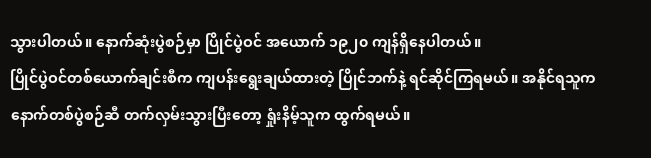သွားပါတယ်။ နောက်ဆုံးပွဲစဉ်မှာ ပြိုင်ပွဲဝင် အယောက် ၁၉၂၀ ကျန်ရှိနေပါတယ်။
ပြိုင်ပွဲဝင်တစ်ယောက်ချင်းစီက ကျပန်းရွေးချယ်ထားတဲ့ ပြိုင်ဘက်နဲ့ ရင်ဆိုင်ကြရမယ်။ အနိုင်ရသူက နောက်တစ်ပွဲစဉ်ဆီ တက်လှမ်းသွားပြီးတော့ ရှုံးနိမ့်သူက ထွက်ရမယ်။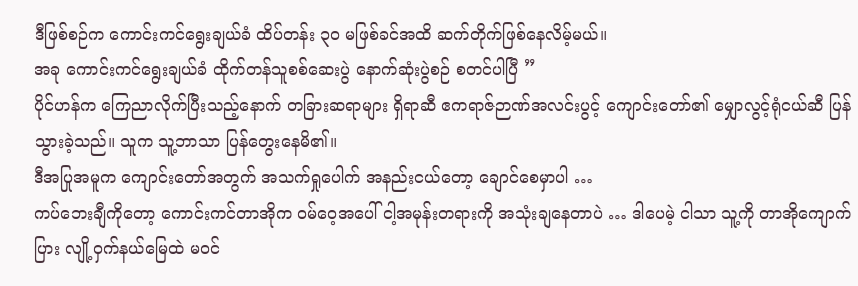ဒီဖြစ်စဉ်က ကောင်းကင်ရွေးချယ်ခံ ထိပ်တန်း ၃၀ မဖြစ်ခင်အထိ ဆက်တိုက်ဖြစ်နေလိမ့်မယ်။
အခု ကောင်းကင်ရွေးချယ်ခံ ထိုက်တန်သူစစ်ဆေးပွဲ နောက်ဆုံးပွဲစဉ် စတင်ပါပြီ ”
ပိုင်ဟန်က ကြေညာလိုက်ပြီးသည့်နောက် တခြားဆရာများ ရှိရာဆီ ဧကရာဇ်ဉာဏ်အလင်းပွင့် ကျောင်းတော်၏ မျှောလွင့်ရုံငယ်ဆီ ပြန်သွားခဲ့သည်။ သူက သူ့ဘာသာ ပြန်တွေးနေမိ၏။
ဒီအပြုအမူက ကျောင်းတော်အတွက် အသက်ရှုပေါက် အနည်းငယ်တော့ ချောင်စေမှာပါ …
ကပ်ဘေးချီကိုတော့ ကောင်းကင်တာအိုက ဝမ်ဝေ့အပေါ် ငါ့အမုန်းတရားကို အသုံးချနေတာပဲ … ဒါပေမဲ့ ငါသာ သူ့ကို တာအိုကျောက်ပြား လျို့ဝှက်နယ်မြေထဲ မဝင်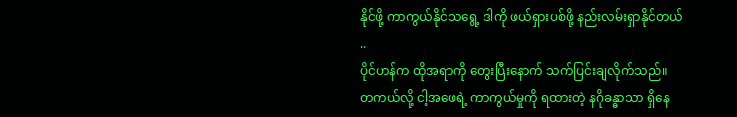နိုင်ဖို့ ကာကွယ်နိုင်သရွေ့ ဒါကို ဖယ်ရှားပစ်ဖို့ နည်းလမ်းရှာနိုင်တယ် ..
ပိုင်ဟန်က ထိုအရာကို တွေးပြီးနောက် သက်ပြင်းချလိုက်သည်။
တကယ်လို့ ငါ့အဖေရဲ့ ကာကွယ်မှုကို ရထားတဲ့ နဂိုခန္ဓာသာ ရှိနေ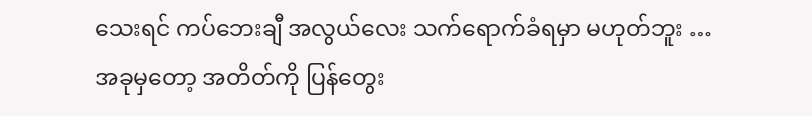သေးရင် ကပ်ဘေးချီ အလွယ်လေး သက်ရောက်ခံရမှာ မဟုတ်ဘူး …
အခုမှတော့ အတိတ်ကို ပြန်တွေး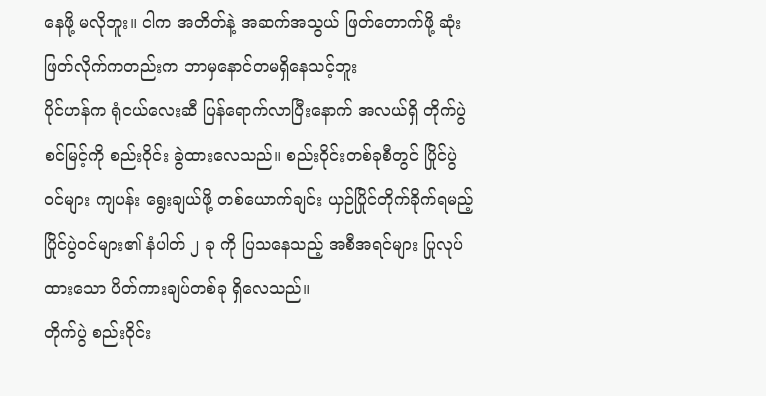နေဖို့ မလိုဘူး။ ငါက အတိတ်နဲ့ အဆက်အသွယ် ဖြတ်တောက်ဖို့ ဆုံးဖြတ်လိုက်ကတည်းက ဘာမှနောင်တမရှိနေသင့်ဘူး
ပိုင်ဟန်က ရုံငယ်လေးဆီ ပြန်ရောက်လာပြီးနောက် အလယ်ရှိ တိုက်ပွဲစင်မြင့်ကို စည်းဝိုင်း ခွဲထားလေသည်။ စည်းဝိုင်းတစ်ခုစီတွင် ပြိုင်ပွဲဝင်များ ကျပန်း ရွေးချယ်ဖို့ တစ်ယောက်ချင်း ယှဉ်ပြိုင်တိုက်ခိုက်ရမည့် ပြိုင်ပွဲဝင်များ၏ နံပါတ် ၂ ခု ကို ပြသနေသည့် အစီအရင်များ ပြုလုပ်ထားသော ပိတ်ကားချပ်တစ်ခု ရှိလေသည်။
တိုက်ပွဲ စည်းဝိုင်း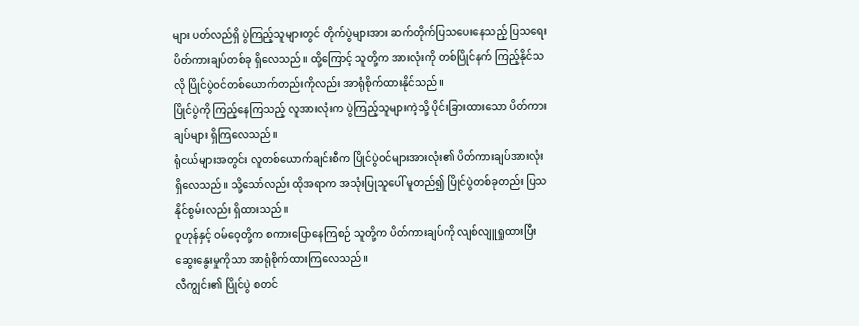များ ပတ်လည်ရှိ ပွဲကြည့်သူများတွင် တိုက်ပွဲများအား ဆက်တိုက်ပြသပေးနေသည့် ပြသရေး ပိတ်ကားချပ်တစ်ခု ရှိလေသည်။ ထို့ကြောင့် သူတို့က အားလုံးကို တစ်ပြိုင်နက် ကြည့်နိုင်သလို ပြိုင်ပွဲဝင်တစ်ယောက်တည်းကိုလည်း အာရုံစိုက်ထားနိုင်သည်။
ပြိုင်ပွဲကို ကြည့်နေကြသည့် လူအားလုံးက ပွဲကြည့်သူများကဲ့သို့ ပိုင်းခြားထားသော ပိတ်ကားချပ်များ ရှိကြလေသည်။
ရုံငယ်များအတွင်း လူတစ်ယောက်ချင်းစီက ပြိုင်ပွဲဝင်များအားလုံး၏ ပိတ်ကားချပ်အားလုံး ရှိလေသည်။ သို့သော်လည်း ထိုအရာက အသုံးပြုသူပေါ် မူတည်၍ ပြိုင်ပွဲတစ်ခုတည်း ပြသနိုင်စွမ်းလည်း ရှိထားသည်။
ဝူဟုန်နှင့် ဝမ်ဝေ့တို့က စကားပြောနေကြစဉ် သူတို့က ပိတ်ကားချပ်ကို လျစ်လျူရှုထားပြီး ဆွေးနွေးမှုကိုသာ အာရုံစိုက်ထားကြလေသည်။
လီကျွင်း၏ ပြိုင်ပွဲ စတင်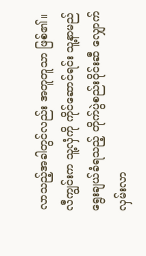လာသည့်အခါတွင်လည်း အတူတူသာ ဖြစ်၏။ လီကျွင်းက သူ့လှံကို ကိုင်ဆောင်ရင်း သူ့နာမည်ရွေးချယ်ခံရသည့် တိုက်ပွဲစည်းဝိုင်းဆီ လျှောက်လှမ်းလာ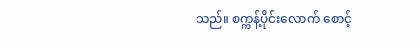သည်။ စက္ကန့်ပိုင်းလောက် စောင့်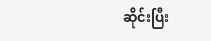ဆိုင်းပြီး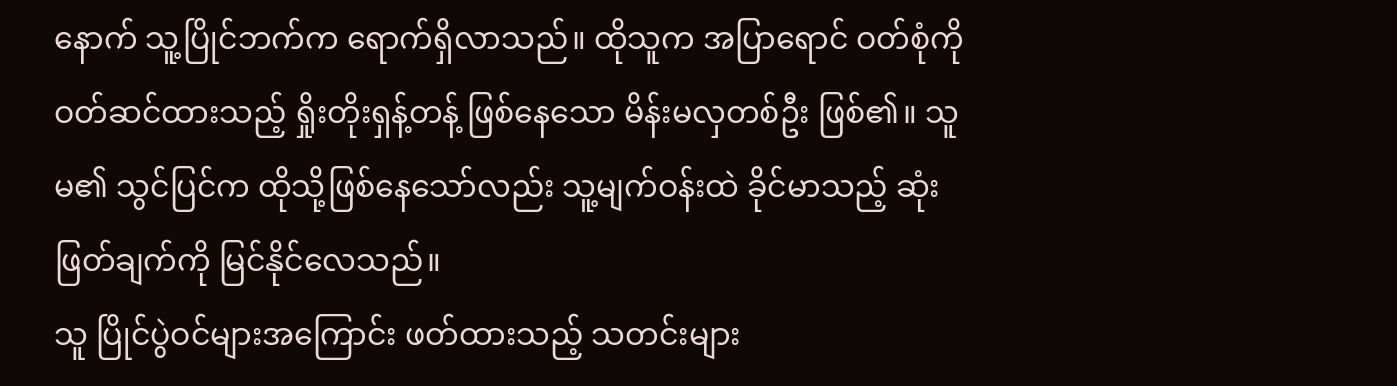နောက် သူ့ပြိုင်ဘက်က ရောက်ရှိလာသည်။ ထိုသူက အပြာရောင် ဝတ်စုံကို ဝတ်ဆင်ထားသည့် ရှိုးတိုးရှန့်တန့် ဖြစ်နေသော မိန်းမလှတစ်ဦး ဖြစ်၏။ သူမ၏ သွင်ပြင်က ထိုသို့ဖြစ်နေသော်လည်း သူ့မျက်ဝန်းထဲ ခိုင်မာသည့် ဆုံးဖြတ်ချက်ကို မြင်နိုင်လေသည်။
သူ ပြိုင်ပွဲဝင်များအကြောင်း ဖတ်ထားသည့် သတင်းများ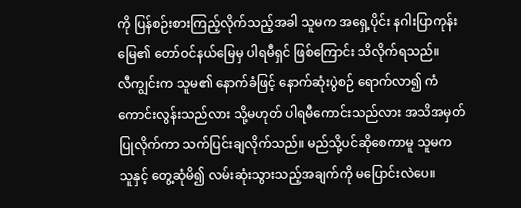ကို ပြန်စဉ်းစားကြည့်လိုက်သည့်အခါ သူမက အရှေ့ပိုင်း နဂါးပြာကုန်းမြေ၏ တော်ဝင်နယ်မြေမှ ပါရမီရှင် ဖြစ်ကြောင်း သိလိုက်ရသည်။
လီကျွင်းက သူမ၏ နောက်ခံဖြင့် နောက်ဆုံးပွဲစဉ် ရောက်လာ၍ ကံကောင်းလွန်းသည်လား သို့မဟုတ် ပါရမီကောင်းသည်လား အသိအမှတ်ပြုလိုက်ကာ သက်ပြင်းချလိုက်သည်။ မည်သို့ပင်ဆိုစေကာမူ သူမက သူနှင့် တွေ့ဆုံမိ၍ လမ်းဆုံးသွားသည့်အချက်ကို မပြောင်းလဲပေ။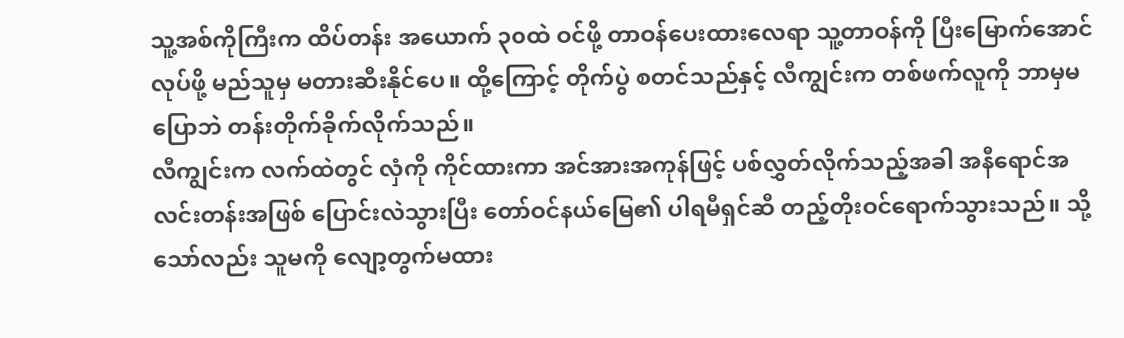သူ့အစ်ကိုကြီးက ထိပ်တန်း အယောက် ၃၀ထဲ ဝင်ဖို့ တာဝန်ပေးထားလေရာ သူ့တာဝန်ကို ပြီးမြောက်အောင် လုပ်ဖို့ မည်သူမှ မတားဆီးနိုင်ပေ။ ထို့ကြောင့် တိုက်ပွဲ စတင်သည်နှင့် လီကျွင်းက တစ်ဖက်လူကို ဘာမှမပြောဘဲ တန်းတိုက်ခိုက်လိုက်သည်။
လီကျွင်းက လက်ထဲတွင် လှံကို ကိုင်ထားကာ အင်အားအကုန်ဖြင့် ပစ်လွှတ်လိုက်သည့်အခါ အနီရောင်အလင်းတန်းအဖြစ် ပြောင်းလဲသွားပြီး တော်ဝင်နယ်မြေ၏ ပါရမီရှင်ဆီ တည့်တိုးဝင်ရောက်သွားသည်။ သို့သော်လည်း သူမကို လျော့တွက်မထား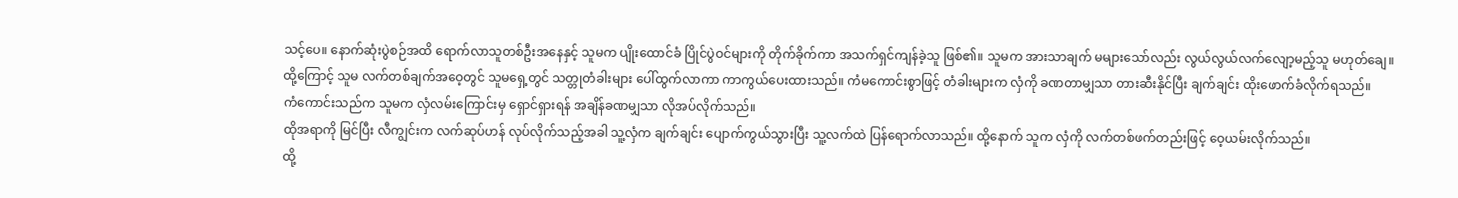သင့်ပေ။ နောက်ဆုံးပွဲစဉ်အထိ ရောက်လာသူတစ်ဦးအနေနှင့် သူမက ပျိုးထောင်ခံ ပြိုင်ပွဲဝင်များကို တိုက်ခိုက်ကာ အသက်ရှင်ကျန်ခဲ့သူ ဖြစ်၏။ သူမက အားသာချက် မများသော်လည်း လွယ်လွယ်လက်လျော့မည့်သူ မဟုတ်ချေ။
ထို့ကြောင့် သူမ လက်တစ်ချက်အဝေ့တွင် သူမရှေ့တွင် သတ္တုတံခါးများ ပေါ်ထွက်လာကာ ကာကွယ်ပေးထားသည်။ ကံမကောင်းစွာဖြင့် တံခါးများက လှံကို ခဏတာမျှသာ တားဆီးနိုင်ပြီး ချက်ချင်း ထိုးဖောက်ခံလိုက်ရသည်။
ကံကောင်းသည်က သူမက လှံလမ်းကြောင်းမှ ရှောင်ရှားရန် အချိန်ခဏမျှသာ လိုအပ်လိုက်သည်။
ထိုအရာကို မြင်ပြီး လီကျွင်းက လက်ဆုပ်ဟန် လုပ်လိုက်သည့်အခါ သူ့လှံက ချက်ချင်း ပျောက်ကွယ်သွားပြီး သူ့လက်ထဲ ပြန်ရောက်လာသည်။ ထို့နောက် သူက လှံကို လက်တစ်ဖက်တည်းဖြင့် ဝေ့ယမ်းလိုက်သည်။
ထို့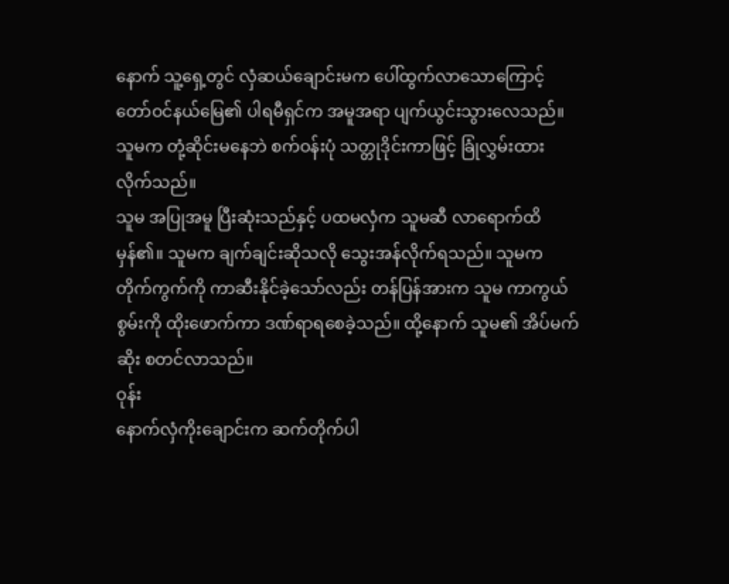နောက် သူ့ရှေ့တွင် လှံဆယ်ချောင်းမက ပေါ်ထွက်လာသောကြောင့် တော်ဝင်နယ်မြေ၏ ပါရမီရှင်က အမူအရာ ပျက်ယွင်းသွားလေသည်။ သူမက တုံ့ဆိုင်းမနေဘဲ စက်ဝန်းပုံ သတ္တုဒိုင်းကာဖြင့် ခြုံလွှမ်းထားလိုက်သည်။
သူမ အပြုအမူ ပြီးဆုံးသည်နှင့် ပထမလှံက သူမဆီ လာရောက်ထိမှန်၏။ သူမက ချက်ချင်းဆိုသလို သွေးအန်လိုက်ရသည်။ သူမက တိုက်ကွက်ကို ကာဆီးနိုင်ခဲ့သော်လည်း တန်ပြန်အားက သူမ ကာကွယ်စွမ်းကို ထိုးဖောက်ကာ ဒဏ်ရာရစေခဲ့သည်။ ထို့နောက် သူမ၏ အိပ်မက်ဆိုး စတင်လာသည်။
ဝုန်း
နောက်လှံကိုးချောင်းက ဆက်တိုက်ပါ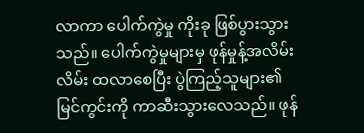လာကာ ပေါက်ကွဲမှု ကိုးခု ဖြစ်ပွားသွားသည်။ ပေါက်ကွဲမှုများမှ ဖုန်မှုန့်အလိမ်းလိမ်း ထလာစေပြီး ပွဲကြည့်သူများ၏ မြင်ကွင်းကို ကာဆီးသွားလေသည်။ ဖုန်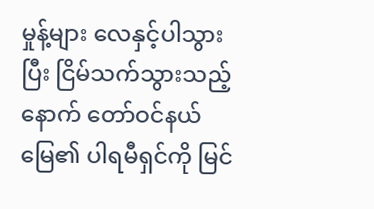မှုန့်များ လေနှင့်ပါသွားပြီး ငြိမ်သက်သွားသည့်နောက် တော်ဝင်နယ်မြေ၏ ပါရမီရှင်ကို မြင်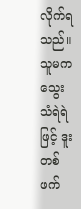လိုက်ရသည်။
သူမက သွေးသံရဲရဲဖြင့် ဒူးတစ်ဖက်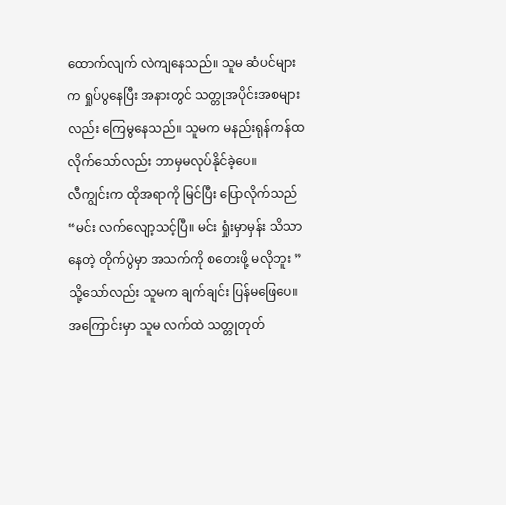ထောက်လျက် လဲကျနေသည်။ သူမ ဆံပင်များက ရှုပ်ပွနေပြီး အနားတွင် သတ္တုအပိုင်းအစများလည်း ကြေမွနေသည်။ သူမက မနည်းရုန်ကန်ထလိုက်သော်လည်း ဘာမှမလုပ်နိုင်ခဲ့ပေ။
လီကျွင်းက ထိုအရာကို မြင်ပြီး ပြောလိုက်သည် “မင်း လက်လျော့သင့်ပြီ။ မင်း ရှုံးမှာမှန်း သိသာနေတဲ့ တိုက်ပွဲမှာ အသက်ကို စတေးဖို့ မလိုဘူး ”
သို့သော်လည်း သူမက ချက်ချင်း ပြန်မဖြေပေ။ အကြောင်းမှာ သူမ လက်ထဲ သတ္တုတုတ်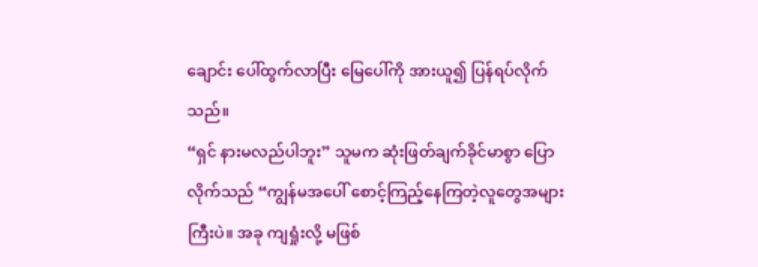ချောင်း ပေါ်ထွက်လာပြီး မြေပေါ်ကို အားယူ၍ ပြန်ရပ်လိုက်သည်။
“ရှင် နားမလည်ပါဘူး” သူမက ဆုံးဖြတ်ချက်ခိုင်မာစွာ ပြောလိုက်သည် “ကျွန်မအပေါ် စောင့်ကြည့်နေကြတဲ့လူတွေအများကြီးပဲ။ အခု ကျရှုံးလို့ မဖြစ်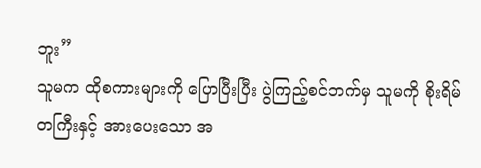ဘူး”
သူမက ထိုစကားများကို ပြောပြီးပြီး ပွဲကြည့်စင်ဘက်မှ သူမကို စိုးရိမ်တကြီးနှင့် အားပေးသော အ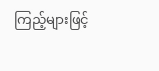ကြည့်များဖြင့်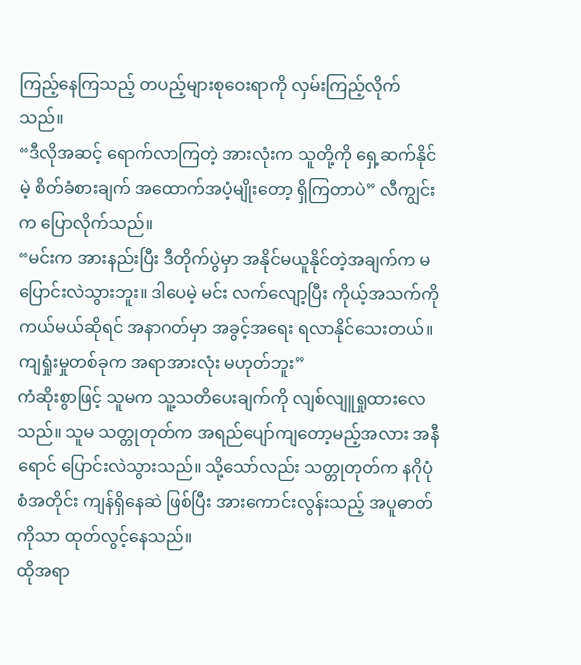ကြည့်နေကြသည့် တပည့်များစုဝေးရာကို လှမ်းကြည့်လိုက်သည်။
“ဒီလိုအဆင့် ရောက်လာကြတဲ့ အားလုံးက သူတို့ကို ရှေ့ဆက်နိုင်မဲ့ စိတ်ခံစားချက် အထောက်အပံ့မျိုးတော့ ရှိကြတာပဲ” လီကျွင်းက ပြောလိုက်သည်။
“မင်းက အားနည်းပြီး ဒီတိုက်ပွဲမှာ အနိုင်မယူနိုင်တဲ့အချက်က မပြောင်းလဲသွားဘူး။ ဒါပေမဲ့ မင်း လက်လျော့ပြီး ကိုယ့်အသက်ကို ကယ်မယ်ဆိုရင် အနာဂတ်မှာ အခွင့်အရေး ရလာနိုင်သေးတယ်။ ကျရှုံးမှုတစ်ခုက အရာအားလုံး မဟုတ်ဘူး”
ကံဆိုးစွာဖြင့် သူမက သူ့သတိပေးချက်ကို လျစ်လျူရှုထားလေသည်။ သူမ သတ္တုတုတ်က အရည်ပျော်ကျတော့မည့်အလား အနီရောင် ပြောင်းလဲသွားသည်။ သို့သော်လည်း သတ္တုတုတ်က နဂိုပုံစံအတိုင်း ကျန်ရှိနေဆဲ ဖြစ်ပြီး အားကောင်းလွန်းသည့် အပူဓာတ်ကိုသာ ထုတ်လွင့်နေသည်။
ထိုအရာ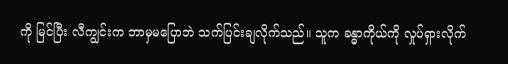ကို မြင်ပြီး လီကျွင်းက ဘာမှမပြောဘဲ သက်ပြင်းချလိုက်သည်။ သူက ခန္ဓာကိုယ်ကို လှုပ်ရှားလိုက်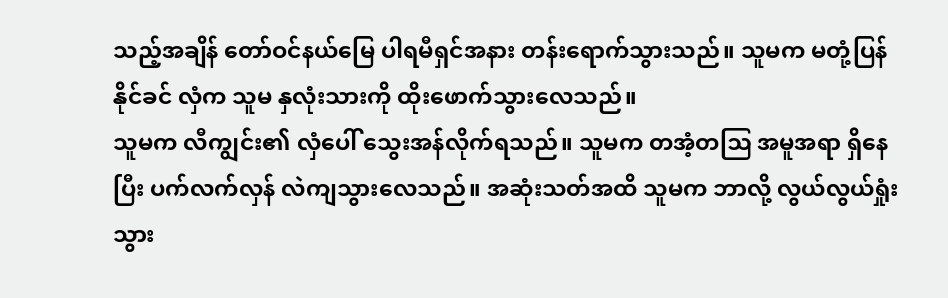သည့်အချိန် တော်ဝင်နယ်မြေ ပါရမီရှင်အနား တန်းရောက်သွားသည်။ သူမက မတုံ့ပြန်နိုင်ခင် လှံက သူမ နှလုံးသားကို ထိုးဖောက်သွားလေသည်။
သူမက လီကျွင်း၏ လှံပေါ် သွေးအန်လိုက်ရသည်။ သူမက တအံ့တဩ အမူအရာ ရှိနေပြီး ပက်လက်လှန် လဲကျသွားလေသည်။ အဆုံးသတ်အထိ သူမက ဘာလို့ လွယ်လွယ်ရှုံးသွား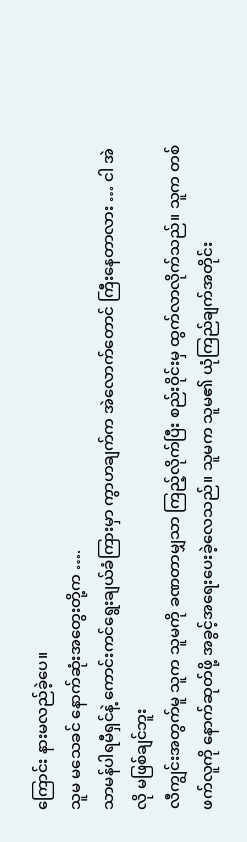ကြောင်း နားမလည်ခဲ့ပေ။
သူမ မသေခင် နောက်ဆုံးအတွေးတို့က ….
သာမန်ပါရမီရှင်နဲ့ ကောင်းကင်ရွေးချယ်ခံကြားမှာ ကွာဟချက်က အဲလောက်တောင် ကြီးနေတာလား … ငါ အဲလို မဖြစ်ချင်ဘူး
လီကျွင်းအတွက်မူ သူက သူမကို ခဏတာမျှသာ ကြည့်လိုက်ပြီး စည်းဝိုင်းမှ ထွက်လာလိုက်သည်။ သူက တစ်ဖက်လူကို နောက်ဆုတ်ဖို့ အခွင့်အရေးပေးခဲ့လေသည်။ သူမက သူမ၏ ယုံကြည်ချက်အတိုင်း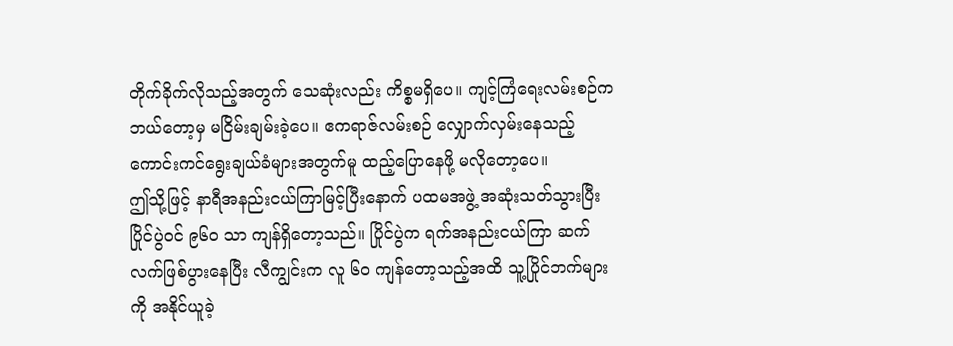တိုက်ခိုက်လိုသည့်အတွက် သေဆုံးလည်း ကိစ္စမရှိပေ။ ကျင့်ကြံရေးလမ်းစဉ်က ဘယ်တော့မှ မငြိမ်းချမ်းခဲ့ပေ။ ဧကရာဇ်လမ်းစဉ် လျှောက်လှမ်းနေသည့် ကောင်းကင်ရွေးချယ်ခံများအတွက်မူ ထည့်ပြောနေဖို့ မလိုတော့ပေ။
ဤသို့ဖြင့် နာရီအနည်းငယ်ကြာမြင့်ပြီးနောက် ပထမအဖွဲ့ အဆုံးသတ်သွားပြီး ပြိုင်ပွဲဝင် ၉၆၀ သာ ကျန်ရှိတော့သည်။ ပြိုင်ပွဲက ရက်အနည်းငယ်ကြာ ဆက်လက်ဖြစ်ပွားနေပြီး လီကျွင်းက လူ ၆၀ ကျန်တော့သည့်အထိ သူ့ပြိုင်ဘက်များကို အနိုင်ယူခဲ့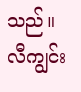သည်။
လီကျွင်း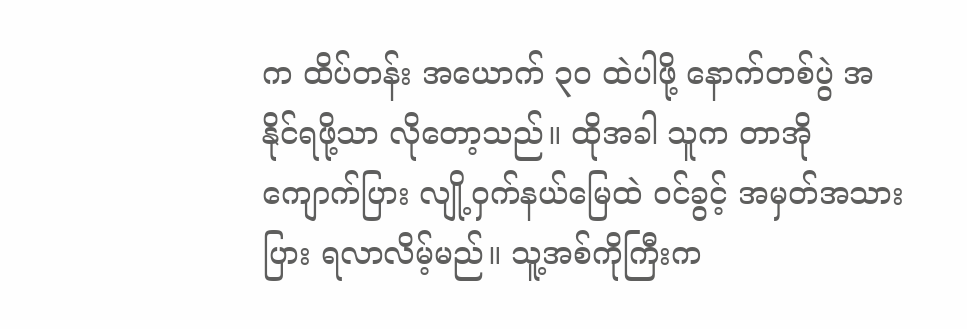က ထိပ်တန်း အယောက် ၃၀ ထဲပါဖို့ နောက်တစ်ပွဲ အနိုင်ရဖို့သာ လိုတော့သည်။ ထိုအခါ သူက တာအိုကျောက်ပြား လျို့ဝှက်နယ်မြေထဲ ဝင်ခွင့် အမှတ်အသားပြား ရလာလိမ့်မည်။ သူ့အစ်ကိုကြီးက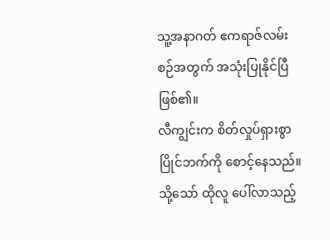သူ့အနာဂတ် ဧကရာဇ်လမ်းစဉ်အတွက် အသုံးပြုနိုင်ပြီ ဖြစ်၏။
လီကျွင်းက စိတ်လှုပ်ရှားစွာ ပြိုင်ဘက်ကို စောင့်နေသည်။ သို့သော် ထိုလူ ပေါ်လာသည့်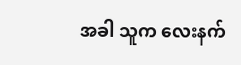အခါ သူက လေးနက်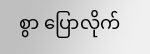စွာ ပြောလိုက်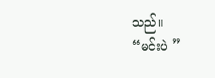သည်။
“မင်းပဲ ”